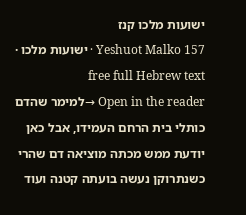ישועות מלכו קנז
Yeshuot Malko 157 · ישועות מלכו · free full Hebrew text
Open in the reader →למימר שהדם כותלי בית הרחם העמידו, אבל כאן יודעת ממש מכתה מוציאה דם שהרי כשנתרוקן נעשה בועתה קטנה ועוד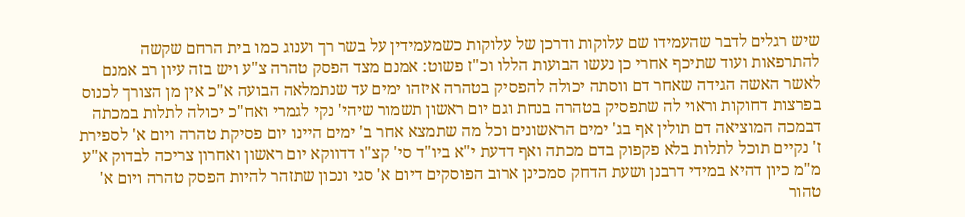שיש רגלים לדבר שהעמידו שם עלוקות ודרכן של עלוקות כשמעמידין על בשר רך וענוג כמו בית הרחם שקשה להתרפאות ועוד שתיכף אחרי כן נעשו הבועות הללו וכ"ז פשוט: אמנם מצד הפסק טהרה צ"ע ויש בזה עיון רב אמנם לאשר האשה הגידה שאחר דם ווסתה יכולה להפסיק בטהרה איזהו ימים עד שנתמלאה הבועה א"כ אין מן הצורך לכנוס בפרצות דחוקות וראוי לה שתפסיק בטהרה בנחת וגם יום ראשון תשמור שיהי' נקי לגמרי ואח"כ יכולה לתלות במכתה דבמכה המוציאה דם תולין אף בג' ימים הראשונים וכל מה שתמצא אחר ב' ימים היינו יום פסיקת טהרה ויום א' לספירת ז' נקיים תוכל לתלות בלא פקפוק בדם מכתה ואף דדעת י"א ביו"ד סי' קצ"ו דדווקא יום ראשון ואחרון צריכה לבדוק א"ע מ"מ כיון דהיא במידי דרבנן ושעת הדחק סמכינן ארוב הפוסקים דיום א' סגי ונכון שתזהר להיות הפסק טהרה ויום א' טהור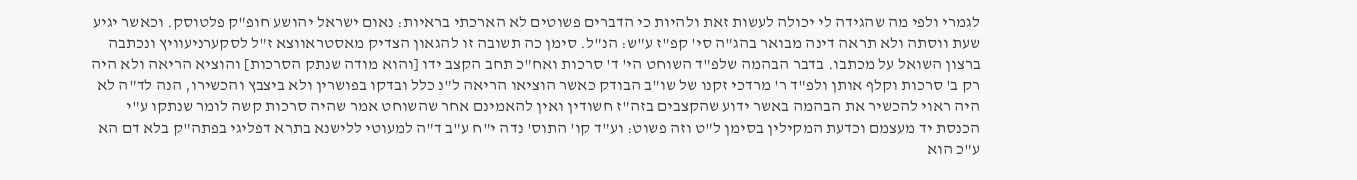לגמרי ולפי מה שהגידה לי יכולה לעשות זאת ולהיות כי הדברים פשוטים לא הארכתי בראיות: נאום ישראל יהושע חופ"ק פלטוסק. וכאשר יגיע שעת ווסתה ולא תראה דינה מבואר בהג"ה סי' קפ"ז ע"ש: הנ"ל. סימן כה תשובה זו להגאון הצדיק מאסטראווצא ז"ל לסקערניעוויץ ונכתבה ברצון השואל על מכתבו. בדבר הבהמה שלפ"ד השוחט הי' ד' סרכות ואח"כ תחב הקצב ידו [והוא מודה שנתק הסרכות] והוציא הריאה ולא היה רק ב' סרכות וקלף אותן ולפ"ד ר' מרדכי זקנו של שו"ב הבודק כאשר הוציאו הריאה ל"נ כלל ובדקו בפושרין ולא ביצבץ והכשירו, הנה לד"ה לא היה ראוי להכשיר את הבהמה באשר ידוע שהקצבים בזה"ז חשודין ואין להאמינם אחר שהשוחט אמר שהיה סרכות קשה לומר שנתקו ע"י הכנסת יד מעצמם וכדעת המקילין בסימן ל"ט וזה פשוט: וע"ד קו' התוס' נדה י"ח ע"ב ד"ה למעוטי ללישנא בתרא דפליגי בפתה"ק בלא דם הא ע"כ הוא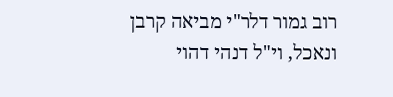רוב גמור דלר"י מביאה קרבן ונאכל, וי"ל דנהי דהוי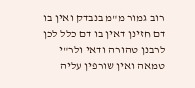רוב גמור מ"מ בנבדק ואין בו דם חזינן דאין בו דם כלל לכן לרבנן טהורה ודאי ולר"י טמאה ואין שורפין עליה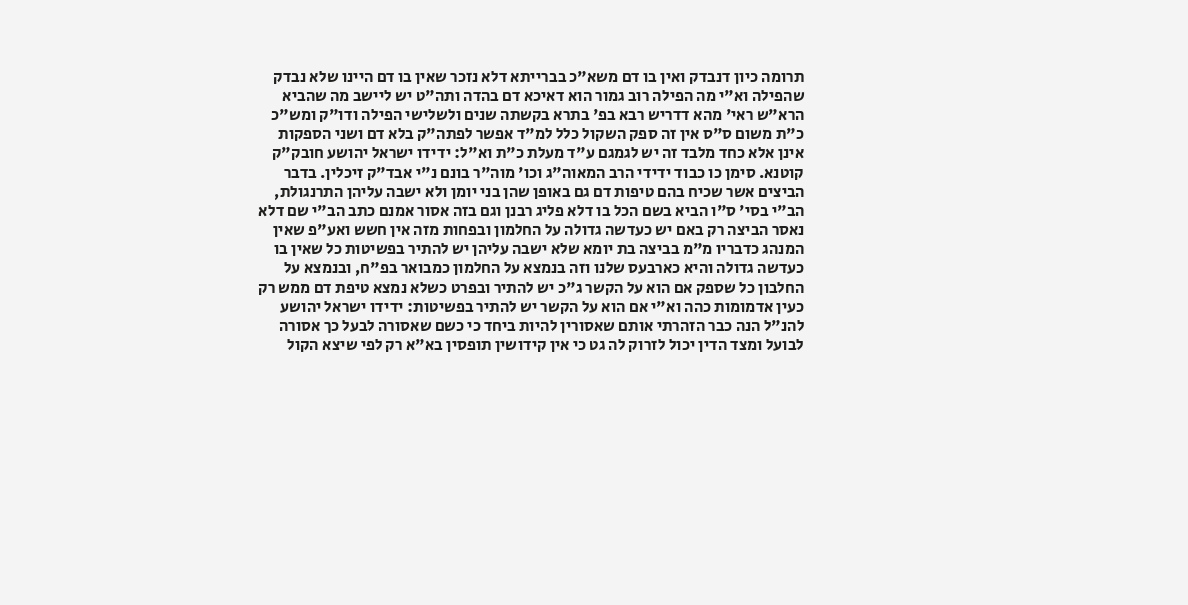תרומה כיון דנבדק ואין בו דם משא"כ בברייתא דלא נזכר שאין בו דם היינו שלא נבדק שהפילה וא"י מה הפילה רוב גמור הוא דאיכא דם בהדה ותה"ט יש ליישב מה שהביא הרא"ש ראי' מהא דדריש רבא בפ' בתרא בקשתה שנים ולשלישי הפילה ודו"ק ומש"כ כ"ת משום ס"ס אין זה ספק השקול כלל למ"ד אפשר לפתה"ק בלא דם ושני הספקות אינן אלא כחד מלבד זה יש לגמגם ע"ד מעלת כ"ת וא"ל: ידידו ישראל יהושע חובק"ק קוטנא. סימן כו כבוד ידידי הרב המאוה"ג וכו' מוה"ר בונם נ"י אבד"ק זיכלין. בדבר הביצים אשר שכיח בהם טיפות דם גם באופן שהן בני יומן ולא ישבה עליהן התרנגולת, הב"י בסי' ס"ו הביא בשם הכל בו דלא פליג רבנן וגם בזה אסור אמנם כתב הב"י שם דלא נאסר הביצה רק באם יש כעדשה גדולה על החלמון ובפחות מזה אין חשש ואע"פ שאין המנהג כדבריו מ"מ בביצה בת יומא שלא ישבה עליהן יש להתיר בפשיטות כל שאין בו כעדשה גדולה והיא כארבעס שלנו וזה בנמצא על החלמון כמבואר בפ"ח, ובנמצא על החלבון כל שספק אם הוא על הקשר ג"כ יש להתיר ובפרט כשלא נמצא טיפת דם ממש רק כעין אדמומות כהה וא"י אם הוא על הקשר יש להתיר בפשיטות: ידידו ישראל יהושע להנ"ל הנה כבר הזהרתי אותם שאסורין להיות ביחד כי כשם שאסורה לבעל כך אסורה לבועל ומצד הדין יכול לזרוק לה גט כי אין קידושין תופסין בא"א רק לפי שיצא הקול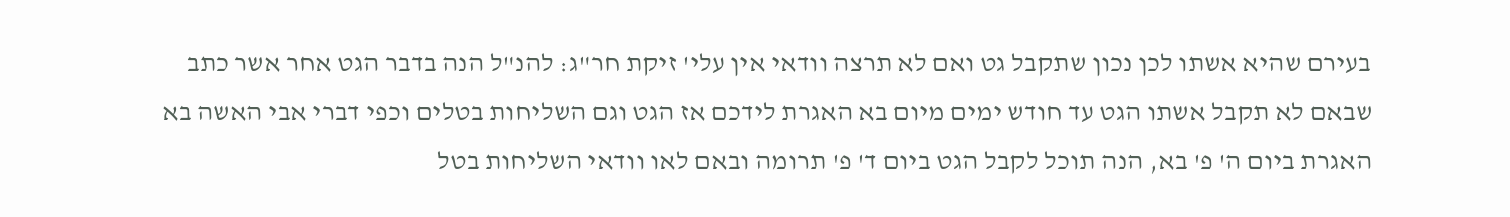בעירם שהיא אשתו לכן נכון שתקבל גט ואם לא תרצה וודאי אין עלי' זיקת חר"ג: להנ"ל הנה בדבר הגט אחר אשר כתב שבאם לא תקבל אשתו הגט עד חודש ימים מיום בא האגרת לידכם אז הגט וגם השליחות בטלים וכפי דברי אבי האשה בא האגרת ביום ה' פ' בא, הנה תוכל לקבל הגט ביום ד' פ' תרומה ובאם לאו וודאי השליחות בטל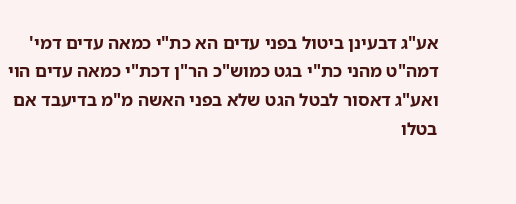אע"ג דבעינן ביטול בפני עדים הא כת"י כמאה עדים דמי' דמה"ט מהני כת"י בגט כמוש"כ הר"ן דכת"י כמאה עדים הוי ואע"ג דאסור לבטל הגט שלא בפני האשה מ"מ בדיעבד אם בטלו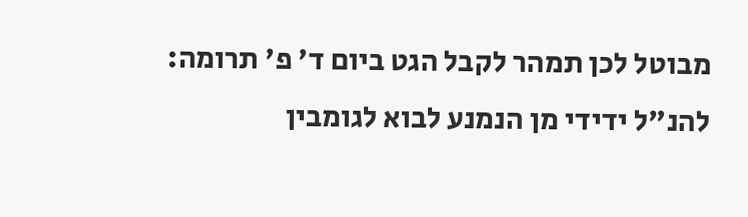מבוטל לכן תמהר לקבל הגט ביום ד' פ' תרומה: להנ"ל ידידי מן הנמנע לבוא לגומבין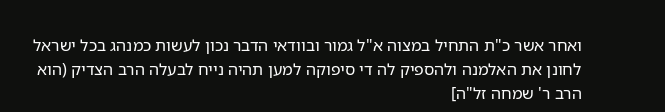ואחר אשר כ"ת התחיל במצוה א"ל גמור ובוודאי הדבר נכון לעשות כמנהג בכל ישראל לחונן את האלמנה ולהספיק לה די סיפוקה למען תהיה נייח לבעלה הרב הצדיק (הוא הרב ר' שמחה זל"ה]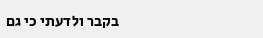בקבר ולדעתי כי גם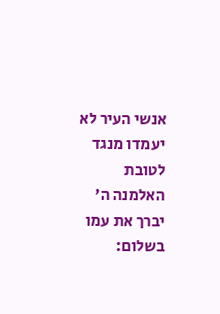אנשי העיר לא יעמדו מנגד לטובת האלמנה ה' יברך את עמו בשלום: